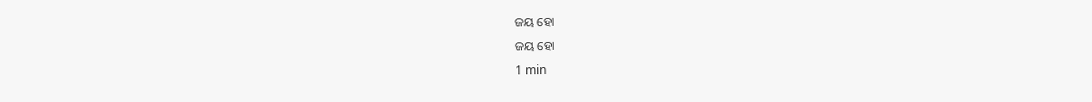ଜୟ ହୋ
ଜୟ ହୋ
1 min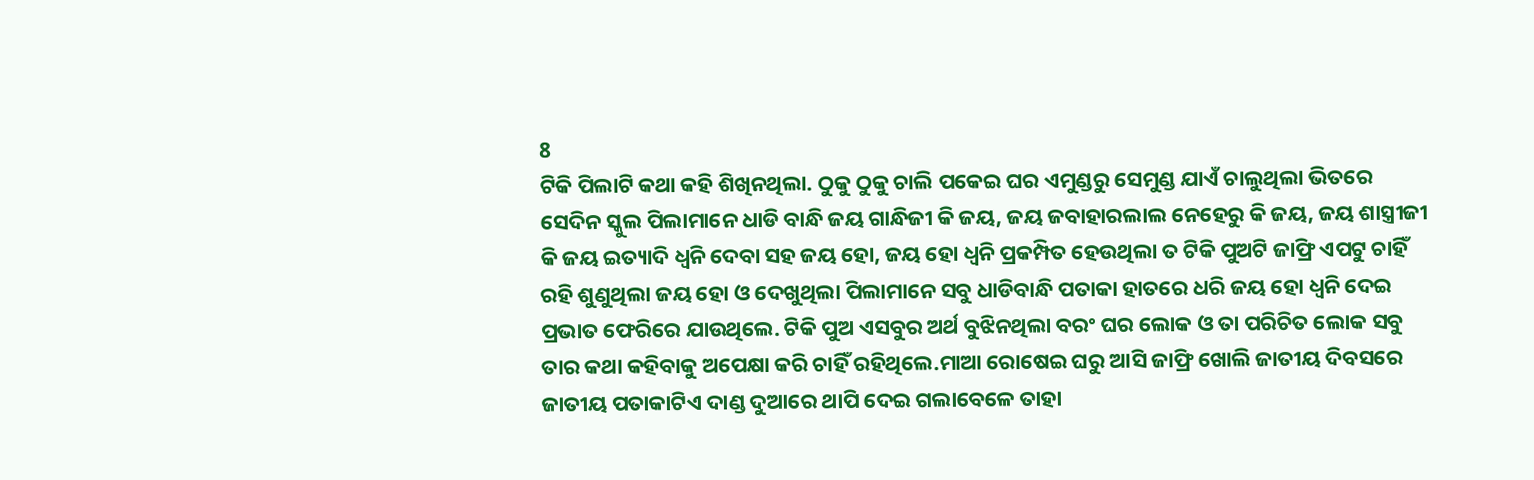8
ଟିକି ପିଲାଟି କଥା କହି ଶିଖିନଥିଲା. ଠୁକୁ ଠୁକୁ ଚାଲି ପକେଇ ଘର ଏମୁଣ୍ଡରୁ ସେମୁଣ୍ଡ ଯାଏଁ ଚାଲୁଥିଲା ଭିତରେ ସେଦିନ ସ୍କୁଲ ପିଲାମାନେ ଧାଡି ବାନ୍ଧି ଜୟ ଗାନ୍ଧିଜୀ କି ଜୟ, ଜୟ ଜବାହାରଲାଲ ନେହେରୁ କି ଜୟ, ଜୟ ଶାସ୍ତ୍ରୀଜୀ କି ଜୟ ଇତ୍ୟାଦି ଧ୍ୱନି ଦେବା ସହ ଜୟ ହୋ, ଜୟ ହୋ ଧ୍ୱନି ପ୍ରକମ୍ପିତ ହେଉଥିଲା ତ ଟିକି ପୁଅଟି ଜାଫ୍ରି ଏପଟୁ ଚାହିଁ ରହି ଶୁଣୁଥିଲା ଜୟ ହୋ ଓ ଦେଖୁଥିଲା ପିଲାମାନେ ସବୁ ଧାଡିବାନ୍ଧି ପତାକା ହାତରେ ଧରି ଜୟ ହୋ ଧ୍ୱନି ଦେଇ ପ୍ରଭାତ ଫେରିରେ ଯାଉଥିଲେ. ଟିକି ପୁଅ ଏସବୁର ଅର୍ଥ ବୁଝିନଥିଲା ବରଂ ଘର ଲୋକ ଓ ତା ପରିଚିତ ଲୋକ ସବୁ ତାର କଥା କହିବାକୁ ଅପେକ୍ଷା କରି ଚାହିଁ ରହିଥିଲେ.ମାଆ ରୋଷେଇ ଘରୁ ଆସି ଜାଫ୍ରି ଖୋଲି ଜାତୀୟ ଦିବସରେ ଜାତୀୟ ପତାକାଟିଏ ଦାଣ୍ଡ ଦୁଆରେ ଥାପି ଦେଇ ଗଲାବେଳେ ତାହା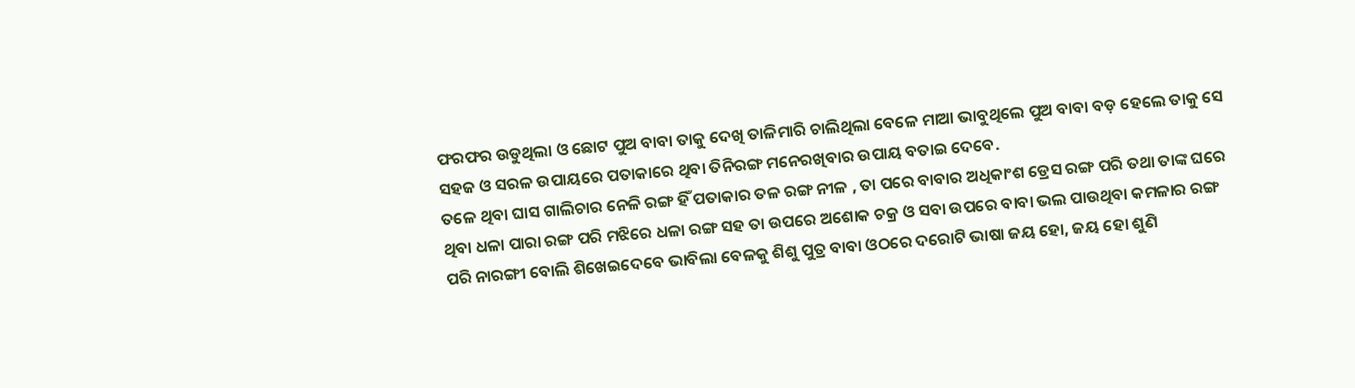ଫରଫର ଉଡୁଥିଲା ଓ ଛୋଟ ପୁଅ ବାବା ତାକୁ ଦେଖି ତାଳିମାରି ଚାଲିଥିଲା ବେଳେ ମାଆ ଭାବୁଥିଲେ ପୁଅ ବାବା ବଡ଼ ହେଲେ ତାକୁ ସେ ସହଜ ଓ ସରଳ ଉପାୟରେ ପତାକାରେ ଥିବା ତିନିରଙ୍ଗ ମନେରଖିବାର ଉପାୟ ବତାଇ ଦେବେ.
ତଳେ ଥିବା ଘାସ ଗାଲିଚାର ନେଳି ରଙ୍ଗ ହିଁ ପତାକାର ତଳ ରଙ୍ଗ ନୀଳ , ତା ପରେ ବାବାର ଅଧିକାଂଶ ଡ୍ରେସ ରଙ୍ଗ ପରି ତଥା ତାଙ୍କ ଘରେ ଥିବା ଧଳା ପାରା ରଙ୍ଗ ପରି ମଝିରେ ଧଳା ରଙ୍ଗ ସହ ତା ଉପରେ ଅଶୋକ ଚକ୍ର ଓ ସବା ଉପରେ ବାବା ଭଲ ପାଉଥିବା କମଳାର ରଙ୍ଗ ପରି ନାରଙ୍ଗୀ ବୋଲି ଶିଖେଇଦେବେ ଭାବିଲା ବେଳକୁ ଶିଶୁ ପୁତ୍ର ବାବା ଓଠରେ ଦରୋଟି ଭାଷା ଜୟ ହୋ, ଜୟ ହୋ ଶୁଣି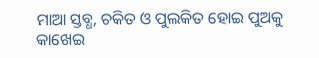ମାଆ ସ୍ତବ୍ଧ, ଚକିତ ଓ ପୁଲକିତ ହୋଇ ପୁଅକୁ କାଖେଇ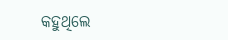କହୁଥିଲେ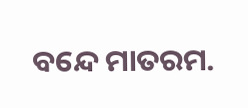ବନ୍ଦେ ମାତରମ.